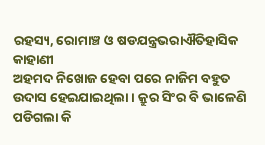ରହସ୍ୟ, ରୋମାଞ୍ଚ ଓ ଷଡଯନ୍ତ୍ରଭରାଐତିହାସିକ କାହାଣୀ
ଅହମଦ ନିଖୋଜ ହେବା ପରେ ନାଜିମ ବହୁତ ଉଦାସ ହେଇଯାଇଥିଲା । କ୍ରୁର ସିଂର ବି ଭାଳେଣି ପଡିଗଲା କି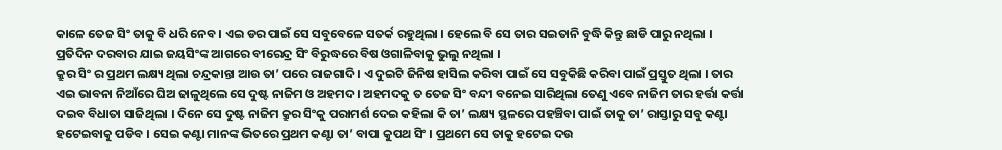କାଳେ ତେଜ ସିଂ ତାକୁ ବି ଧରି ନେବ । ଏଇ ଡର ପାଇଁ ସେ ସବୁବେଳେ ସତର୍କ ରହୁଥିଲା । ହେଲେ ବି ସେ ତାର ସଇତାନି ବୁଦ୍ଧି କିନ୍ତୁ ଛାଡି ପାରୁ ନଥିଲା । ପ୍ରତିଦିନ ଦରବାର ଯାଇ ଜୟସିଂଙ୍କ ଆଗରେ ବୀରେନ୍ଦ୍ର ସିଂ ବିରୁଦ୍ଧରେ ବିଷ ଓଗାଳିବାକୁ ଭୁଲୁ ନଥିଲା ।
କ୍ରୁର ସିଂ ର ପ୍ରଥମ ଲକ୍ଷ୍ୟ ଥିଲା ଚନ୍ଦ୍ରକାନ୍ତା ଆଉ ତା’ ପରେ ରାଜଗାଦି । ଏ ଦୁଇଟି ଜିନିଷ ହାସିଲ କରିବା ପାଇଁ ସେ ସବୁକିଛି କରିବା ପାଇଁ ପ୍ରସ୍ତୁତ ଥିଲା । ତାର ଏଇ ଭାବନା ନିଆଁରେ ଘିଅ ଢାଳୁଥିଲେ ସେ ଦୁଷ୍ଟ ନାଜିମ ଓ ଅହମଦ । ଅହମଦକୁ ତ ତେଜ ସିଂ ବନ୍ଦୀ ବନେଇ ସାରିଥିଲା ତେଣୁ ଏବେ ନାଜିମ ତାର ହର୍ତ୍ତା କର୍ତ୍ତା ଦଇବ ବିଧାତା ସାଜିଥିଲା । ଦିନେ ସେ ଦୁଷ୍ଟ ନାଜିମ କ୍ରୁର ସିଂକୁ ପରାମର୍ଶ ଦେଇ କହିଲା କି ତା’ ଲକ୍ଷ୍ୟ ସ୍ଥଳରେ ପହଞ୍ଚିବା ପାଇଁ ତାକୁ ତା’ ରାସ୍ତାରୁ ସବୁ କଣ୍ଟା ହଟେଇବାକୁ ପଡିବ । ସେଇ କଣ୍ଟା ମାନଙ୍କ ଭିତରେ ପ୍ରଥମ କଣ୍ଟା ତା’ ବାପା କୁପଥ ସିଂ । ପ୍ରଥମେ ସେ ତାକୁ ହଟେଇ ଦଉ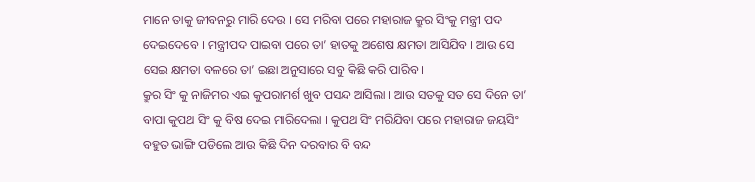ମାନେ ତାକୁ ଜୀବନରୁ ମାରି ଦେଉ । ସେ ମରିବା ପରେ ମହାରାଜ କ୍ରୁର ସିଂକୁ ମନ୍ତ୍ରୀ ପଦ ଦେଇଦେବେ । ମନ୍ତ୍ରୀପଦ ପାଇବା ପରେ ତା’ ହାତକୁ ଅଶେଷ କ୍ଷମତା ଆସିଯିବ । ଆଉ ସେ ସେଇ କ୍ଷମତା ବଳରେ ତା’ ଇଛା ଅନୁସାରେ ସବୁ କିଛି କରି ପାରିବ ।
କ୍ରୁର ସିଂ କୁ ନାଜିମର ଏଇ କୁପରାମର୍ଶ ଖୁବ ପସନ୍ଦ ଆସିଲା । ଆଉ ସତକୁ ସତ ସେ ଦିନେ ତା’ ବାପା କୁପଥ ସିଂ କୁ ବିଷ ଦେଇ ମାରିଦେଲା । କୁପଥ ସିଂ ମରିଯିବା ପରେ ମହାରାଜ ଜୟସିଂ ବହୁତ ଭାଙ୍ଗି ପଡିଲେ ଆଉ କିଛି ଦିନ ଦରବାର ବି ବନ୍ଦ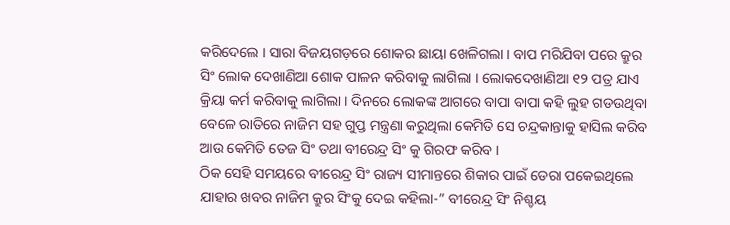କରିଦେଲେ । ସାରା ବିଜୟଗଡ଼ରେ ଶୋକର ଛାୟା ଖେଳିଗଲା । ବାପ ମରିଯିବା ପରେ କ୍ରୁର ସିଂ ଲୋକ ଦେଖାଣିଆ ଶୋକ ପାଳନ କରିବାକୁ ଲାଗିଲା । ଲୋକଦେଖାଣିଆ ୧୨ ପତ୍ର ଯାଏ କ୍ରିୟା କର୍ମ କରିବାକୁ ଲାଗିଲା । ଦିନରେ ଲୋକଙ୍କ ଆଗରେ ବାପା ବାପା କହି ଲୁହ ଗଡଉଥିବା ବେଳେ ରାତିରେ ନାଜିମ ସହ ଗୁପ୍ତ ମନ୍ତ୍ରଣା କରୁଥିଲା କେମିତି ସେ ଚନ୍ଦ୍ରକାନ୍ତାକୁ ହାସିଲ କରିବ ଆଉ କେମିତି ତେଜ ସିଂ ତଥା ବୀରେନ୍ଦ୍ର ସିଂ କୁ ଗିରଫ କରିବ ।
ଠିକ ସେହି ସମୟରେ ବୀରେନ୍ଦ୍ର ସିଂ ରାଜ୍ୟ ସୀମାନ୍ତରେ ଶିକାର ପାଇଁ ଡେରା ପକେଇଥିଲେ ଯାହାର ଖବର ନାଜିମ କ୍ରୁର ସିଂକୁ ଦେଇ କହିଲା-” ବୀରେନ୍ଦ୍ର ସିଂ ନିଶ୍ଚୟ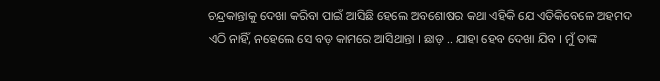ଚନ୍ଦ୍ରକାନ୍ତାକୁ ଦେଖା କରିବା ପାଇଁ ଆସିଛି ହେଲେ ଅବଶୋଷର କଥା ଏହିକି ଯେ ଏତିକିବେଳେ ଅହମଦ ଏଠି ନାହିଁ, ନହେଲେ ସେ ବଡ଼ କାମରେ ଆସିଥାନ୍ତା । ଛାଡ଼ .. ଯାହା ହେବ ଦେଖା ଯିବ । ମୁଁ ତାଙ୍କ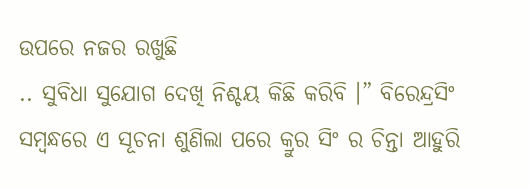ଉପରେ ନଜର ରଖୁଛି
.. ସୁବିଧା ସୁଯୋଗ ଦେଖି ନିଶ୍ଚୟ କିଛି କରିବି ।” ବିରେନ୍ଦ୍ରସିଂ ସମ୍ବନ୍ଧରେ ଏ ସୂଚନା ଶୁଣିଲା ପରେ କ୍ରୁର ସିଂ ର ଚିନ୍ତା ଆହୁରି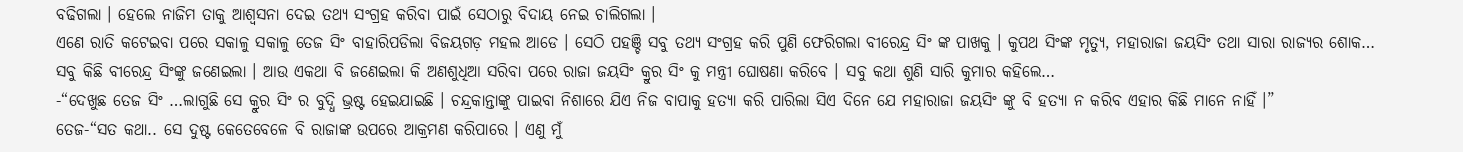ବଢିଗଲା । ହେଲେ ନାଜିମ ତାକୁ ଆଶ୍ୱସନା ଦେଇ ତଥ୍ୟ ସଂଗ୍ରହ କରିବା ପାଇଁ ସେଠାରୁ ବିଦାୟ ନେଇ ଚାଲିଗଲା ।
ଏଣେ ରାତି କଟେଇବା ପରେ ସକାଳୁ ସକାଳୁ ତେଜ ସିଂ ବାହାରିପଡିଲା ବିଜୟଗଡ଼ ମହଲ ଆଡେ । ସେଠି ପହଞ୍ଚି ସବୁ ତଥ୍ୟ ସଂଗ୍ରହ କରି ପୁଣି ଫେରିଗଲା ବୀରେନ୍ଦ୍ର ସିଂ ଙ୍କ ପାଖକୁ । କୁପଥ ସିଂଙ୍କ ମୃତ୍ୟୁ, ମହାରାଜା ଜୟସିଂ ତଥା ସାରା ରାଜ୍ୟର ଶୋକ… ସବୁ କିଛି ବୀରେନ୍ଦ୍ର ସିଂଙ୍କୁ ଜଣେଇଲା । ଆଉ ଏକଥା ବି ଜଣେଇଲା କି ଅଣଶୁଧିଆ ସରିବା ପରେ ରାଜା ଜୟସିଂ କ୍ରୁର ସିଂ କୁ ମନ୍ତ୍ରୀ ଘୋଷଣା କରିବେ । ସବୁ କଥା ଶୁଣି ସାରି କୁମାର କହିଲେ…
-“ଦେଖୁଛ ତେଜ ସିଂ …ଲାଗୁଛି ସେ କ୍ରୁର ସିଂ ର ବୁଦ୍ଧି ଭ୍ରଷ୍ଟ ହେଇଯାଇଛି । ଚନ୍ଦ୍ରକାନ୍ତାଙ୍କୁ ପାଇବା ନିଶାରେ ଯିଏ ନିଜ ବାପାକୁ ହତ୍ୟା କରି ପାରିଲା ସିଏ ଦିନେ ଯେ ମହାରାଜା ଜୟସିଂ ଙ୍କୁ ବି ହତ୍ୟା ନ କରିବ ଏହାର କିଛି ମାନେ ନାହିଁ ।”
ତେଜ-“ସତ କଥା.. ସେ ଦୁଷ୍ଟ କେତେବେଳେ ବି ରାଜାଙ୍କ ଉପରେ ଆକ୍ରମଣ କରିପାରେ । ଏଣୁ ମୁଁ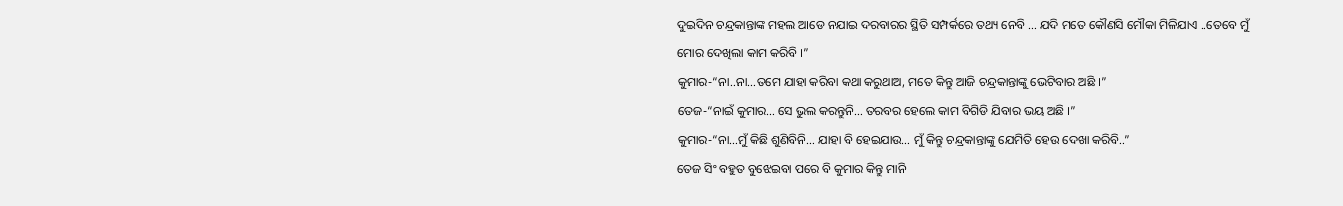ଦୁଇଦିନ ଚନ୍ଦ୍ରକାନ୍ତାଙ୍କ ମହଲ ଆଡେ ନଯାଇ ଦରବାରର ସ୍ଥିତି ସମ୍ପର୍କରେ ତଥ୍ୟ ନେବି … ଯଦି ମତେ କୌଣସି ମୌକା ମିଳିଯାଏ ..ତେବେ ମୁଁ ମୋର ଦେଖିଲା କାମ କରିବି ।”
କୁମାର-“ନା..ନା…ତମେ ଯାହା କରିବା କଥା କରୁଥାଅ, ମତେ କିନ୍ତୁ ଆଜି ଚନ୍ଦ୍ରକାନ୍ତାଙ୍କୁ ଭେଟିବାର ଅଛି ।”
ତେଜ-“ନାଇଁ କୁମାର… ସେ ଭୁଲ କରନ୍ତୁନି… ତରବର ହେଲେ କାମ ବିଗିଡି ଯିବାର ଭୟ ଅଛି ।”
କୁମାର-“ନା…ମୁଁ କିଛି ଶୁଣିବିନି… ଯାହା ବି ହେଇଯାଉ… ମୁଁ କିନ୍ତୁ ଚନ୍ଦ୍ରକାନ୍ତାଙ୍କୁ ଯେମିତି ହେଉ ଦେଖା କରିବି..”
ତେଜ ସିଂ ବହୁତ ବୁଝେଇବା ପରେ ବି କୁମାର କିନ୍ତୁ ମାନି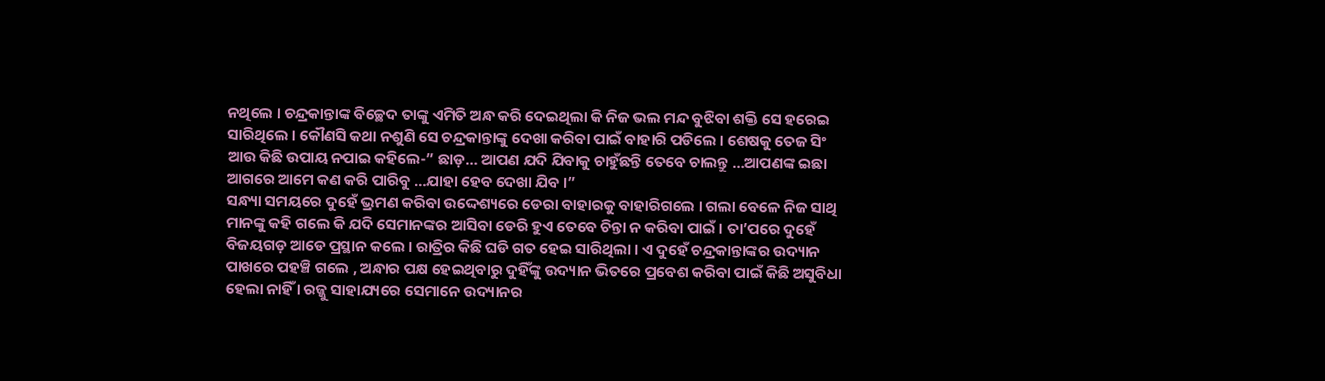ନଥିଲେ । ଚନ୍ଦ୍ରକାନ୍ତାଙ୍କ ବିଚ୍ଛେଦ ତାଙ୍କୁ ଏମିତି ଅନ୍ଧ କରି ଦେଇଥିଲା କି ନିଜ ଭଲ ମନ୍ଦ ବୁଝିବା ଶକ୍ତି ସେ ହରେଇ ସାରିଥିଲେ । କୌଣସି କଥା ନଶୁଣି ସେ ଚନ୍ଦ୍ରକାନ୍ତାଙ୍କୁ ଦେଖା କରିବା ପାଇଁ ବାହାରି ପଡିଲେ । ଶେଷକୁ ତେଜ ସିଂ ଆଉ କିଛି ଉପାୟ ନପାଇ କହିଲେ-” ଛାଡ଼… ଆପଣ ଯଦି ଯିବାକୁ ଚାହୁଁଛନ୍ତି ତେବେ ଚାଲନ୍ତୁ …ଆପଣଙ୍କ ଇଛା ଆଗରେ ଆମେ କଣ କରି ପାରିବୁ …ଯାହା ହେବ ଦେଖା ଯିବ ।”
ସନ୍ଧ୍ୟା ସମୟରେ ଦୁହେଁ ଭ୍ରମଣ କରିବା ଉଦ୍ଦେଶ୍ୟରେ ଡେରା ବାହାରକୁ ବାହାରିଗଲେ । ଗଲା ବେଳେ ନିଜ ସାଥି ମାନଙ୍କୁ କହି ଗଲେ କି ଯଦି ସେମାନଙ୍କର ଆସିବା ଡେରି ହୁଏ ତେବେ ଚିନ୍ତା ନ କରିବା ପାଇଁ । ତା’ପରେ ଦୁହେଁ ବିଜୟଗଡ଼ ଆଡେ ପ୍ରସ୍ଥାନ କଲେ । ରାତ୍ରିର କିଛି ଘଡି ଗତ ହେଇ ସାରିଥିଲା । ଏ ଦୁହେଁ ଚନ୍ଦ୍ରକାନ୍ତାଙ୍କର ଉଦ୍ୟାନ ପାଖରେ ପହଞ୍ଚି ଗଲେ , ଅନ୍ଧାର ପକ୍ଷ ହେଇଥିବାରୁ ଦୁହିଁଙ୍କୁ ଉଦ୍ୟାନ ଭିତରେ ପ୍ରବେଶ କରିବା ପାଇଁ କିଛି ଅସୁବିଧା ହେଲା ନାହିଁ । ରଜ୍ଜୁ ସାହାଯ୍ୟରେ ସେମାନେ ଉଦ୍ୟାନର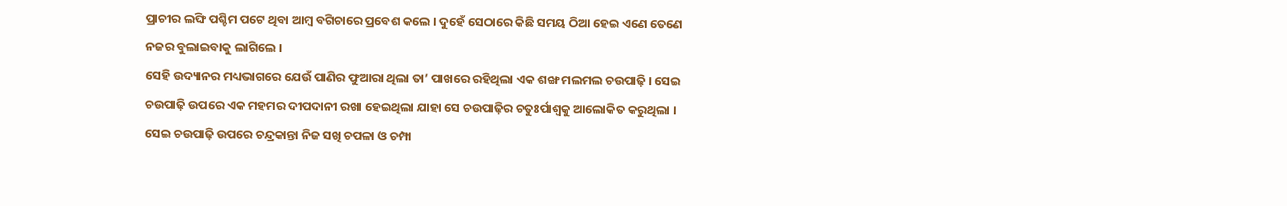ପ୍ରାଚୀର ଲଙ୍ଘି ପଶ୍ଚିମ ପଟେ ଥିବା ଆମ୍ବ ବଗିଚାରେ ପ୍ରବେଶ କଲେ । ଦୁହେଁ ସେଠାରେ କିଛି ସମୟ ଠିଆ ହେଇ ଏଣେ ତେଣେ ନଜର ବୁଲାଇବାକୁ ଲାଗିଲେ ।
ସେହି ଉଦ୍ୟାନର ମଧ୍ୟଭାଗରେ ଯେଉଁ ପାଣିର ଫୁଆରା ଥିଲା ତା’ ପାଖରେ ରହିଥିଲା ଏକ ଶଙ୍ଖ ମଲମଲ ଚଉପାଢ଼ି । ସେଇ ଚଉପାଢ଼ି ଉପରେ ଏକ ମହମର ଦୀପଦାନୀ ରଖା ହେଇଥିଲା ଯାହା ସେ ଚଉପାଢ଼ିର ଚତୁଃର୍ପାଶ୍ବକୁ ଆଲୋକିତ କରୁଥିଲା । ସେଇ ଚଉପାଢ଼ି ଉପରେ ଚନ୍ଦ୍ରକାନ୍ତା ନିଜ ସଖି ଚପଳା ଓ ଚମ୍ପା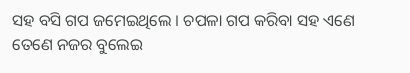ସହ ବସି ଗପ ଜମେଇଥିଲେ । ଚପଳା ଗପ କରିବା ସହ ଏଣେ ତେଣେ ନଜର ବୁଲେଇ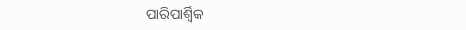ପାରିପାର୍ଶ୍ଵିକ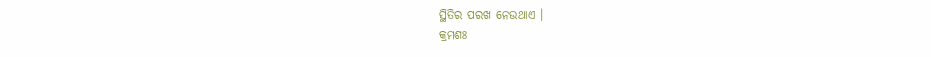ସ୍ଥିତିର ପରଖ ନେଉଥାଏ ।
କ୍ରମଶଃ